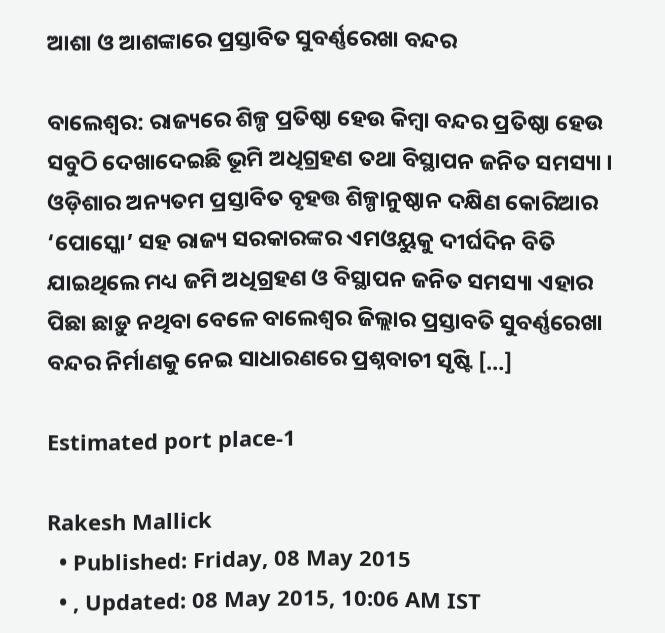ଆଶା ଓ ଆଶଙ୍କାରେ ପ୍ରସ୍ତାବିତ ସୁବର୍ଣ୍ଣରେଖା ବନ୍ଦର

ବାଲେଶ୍ୱର: ରାଜ୍ୟରେ ଶିଳ୍ପ ପ୍ରତିଷ୍ଠା ହେଉ କିମ୍ୱା ବନ୍ଦର ପ୍ରତିଷ୍ଠା ହେଉ ସବୁଠି ଦେଖାଦେଇଛି ଭୂମି ଅଧିଗ୍ରହଣ ତଥା ବିସ୍ଥାପନ ଜନିତ ସମସ୍ୟା । ଓଡ଼ିଶାର ଅନ୍ୟତମ ପ୍ରସ୍ତାବିତ ବୃହତ୍ତ ଶିଳ୍ପାନୁଷ୍ଠାନ ଦକ୍ଷିଣ କୋରିଆର ‘ପୋସ୍କୋ’ ସହ ରାଜ୍ୟ ସରକାରଙ୍କର ଏମଓୟୁକୁ ଦୀର୍ଘଦିନ ବିତି ଯାଇଥିଲେ ମଧ୍ୟ ଜମି ଅଧିଗ୍ରହଣ ଓ ବିସ୍ଥାପନ ଜନିତ ସମସ୍ୟା ଏହାର ପିଛା ଛାଡ଼ୁ ନଥିବା ବେଳେ ବାଲେଶ୍ୱର ଜିଲ୍ଲାର ପ୍ରସ୍ତାବତି ସୁବର୍ଣ୍ଣରେଖା ବନ୍ଦର ନିର୍ମାଣକୁ ନେଇ ସାଧାରଣରେ ପ୍ରଶ୍ନବାଚୀ ସୃଷ୍ଟି […]

Estimated port place-1

Rakesh Mallick
  • Published: Friday, 08 May 2015
  • , Updated: 08 May 2015, 10:06 AM IST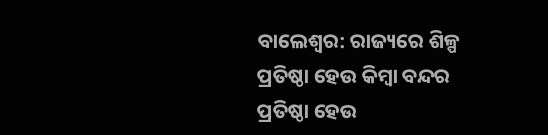ବାଲେଶ୍ୱର: ରାଜ୍ୟରେ ଶିଳ୍ପ ପ୍ରତିଷ୍ଠା ହେଉ କିମ୍ୱା ବନ୍ଦର ପ୍ରତିଷ୍ଠା ହେଉ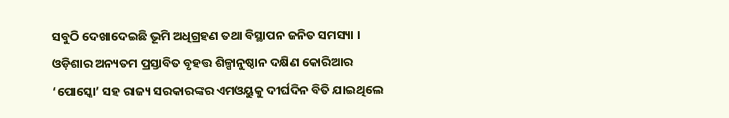ସବୁଠି ଦେଖାଦେଇଛି ଭୂମି ଅଧିଗ୍ରହଣ ତଥା ବିସ୍ଥାପନ ଜନିତ ସମସ୍ୟା । ଓଡ଼ିଶାର ଅନ୍ୟତମ ପ୍ରସ୍ତାବିତ ବୃହତ୍ତ ଶିଳ୍ପାନୁଷ୍ଠାନ ଦକ୍ଷିଣ କୋରିଆର ‘ପୋସ୍କୋ’ ସହ ରାଜ୍ୟ ସରକାରଙ୍କର ଏମଓୟୁକୁ ଦୀର୍ଘଦିନ ବିତି ଯାଇଥିଲେ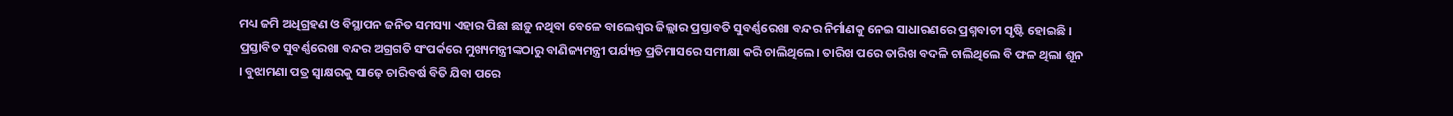ମଧ୍ୟ ଜମି ଅଧିଗ୍ରହଣ ଓ ବିସ୍ଥାପନ ଜନିତ ସମସ୍ୟା ଏହାର ପିଛା ଛାଡ଼ୁ ନଥିବା ବେଳେ ବାଲେଶ୍ୱର ଜିଲ୍ଲାର ପ୍ରସ୍ତାବତି ସୁବର୍ଣ୍ଣରେଖା ବନ୍ଦର ନିର୍ମାଣକୁ ନେଇ ସାଧାରଣରେ ପ୍ରଶ୍ନବାଚୀ ସୃଷ୍ଟି ହୋଇଛି । ପ୍ରସ୍ତାବିତ ସୁବର୍ଣ୍ଣରେଖା ବନ୍ଦର ଅଗ୍ରଗତି ସଂପର୍କରେ ମୁଖ୍ୟମନ୍ତ୍ରୀଙ୍କଠାରୁ ବାଣିଜ୍ୟମନ୍ତ୍ରୀ ପର୍ଯ୍ୟନ୍ତ ପ୍ରତିମାସରେ ସମୀକ୍ଷା କରି ଚାଲିଥିଲେ। ତାରିଖ ପରେ ତାରିଖ ବଦଳି ଚାଲିଥିଲେ ବି ଫଳ ଥିଲା ଶୂନ । ବୁଝାମଣା ପତ୍ର ସ୍ୱାକ୍ଷରକୁ ସାଢ଼େ ଚାରିବର୍ଷ ବିତି ଯିବା ପରେ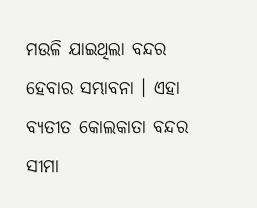ମଉଳି ଯାଇଥିଲା ବନ୍ଦର ହେବାର ସମ୍ଭାବନା । ଏହା ବ୍ୟତୀତ କୋଲକାତା ବନ୍ଦର ସୀମା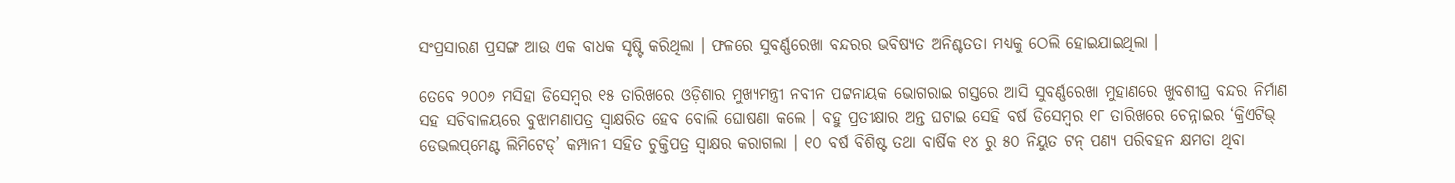ସଂପ୍ରସାରଣ ପ୍ରସଙ୍ଗ ଆଉ ଏକ ବାଧକ ସୃଷ୍ଟି କରିଥିଲା । ଫଳରେ ସୁବର୍ଣ୍ଣରେଖା ବନ୍ଦରର ଭବିଷ୍ୟତ ଅନିଶ୍ଚତତା ମଧ୍ୟକୁ ଠେଲି ହୋଇଯାଇଥିଲା ।

ତେବେ ୨୦୦୬ ମସିହା ଡିସେମ୍ୱର ୧୫ ତାରିଖରେ ଓଡ଼ିଶାର ମୁଖ୍ୟମନ୍ତ୍ରୀ ନବୀନ ପଟ୍ଟନାୟକ ଭୋଗରାଇ ଗସ୍ତରେ ଆସି ସୁବର୍ଣ୍ଣରେଖା ମୁହାଣରେ ଖୁବଶୀଘ୍ର ବନ୍ଦର ନିର୍ମାଣ ସହ ସଚିବାଳୟରେ ବୁଝାମଣାପତ୍ର ସ୍ୱାକ୍ଷରିତ ହେବ ବୋଲି ଘୋଷଣା କଲେ । ବହୁ ପ୍ରତୀକ୍ଷାର ଅନ୍ତ ଘଟାଇ ସେହି ବର୍ଷ ଡିସେମ୍ୱର ୧୮ ତାରିଖରେ ଚେନ୍ନାଇର ‘କ୍ରିଏଟିଭ୍ ଡେଭଲପ୍‌ମେଣ୍ଟ ଲିମିଟେଡ୍’ କମ୍ପାନୀ ସହିତ ଚୁକ୍ତିପତ୍ର ସ୍ୱାକ୍ଷର କରାଗଲା । ୧୦ ବର୍ଷ ବିଶିଷ୍ଟ ତଥା ବାର୍ଷିକ ୧୪ ରୁ ୫୦ ନିୟୁତ ଟନ୍ ପଣ୍ୟ ପରିବହନ କ୍ଷମତା ଥିବା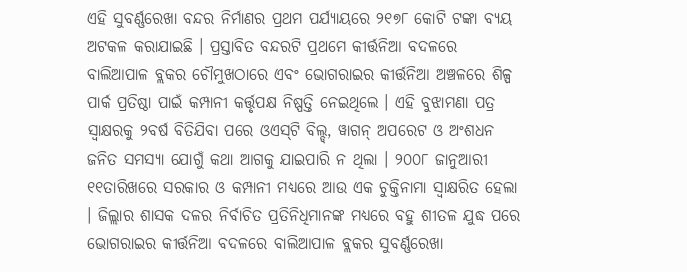ଏହି ସୁବର୍ଣ୍ଣରେଖା ବନ୍ଦର ନିର୍ମାଣର ପ୍ରଥମ ପର୍ଯ୍ୟାୟରେ ୨୧୭୮ କୋଟି ଟଙ୍କା ବ୍ୟୟ ଅଟକଳ କରାଯାଇଛି । ପ୍ରସ୍ତାବିତ ବନ୍ଦରଟି ପ୍ରଥମେ କୀର୍ତ୍ତନିଆ ବଦଳରେ ବାଲିଆପାଳ ବ୍ଲକର ଚୌମୁଖଠାରେ ଏବଂ ଭୋଗରାଇର କୀର୍ତ୍ତନିଆ ଅଞ୍ଚଳରେ ଶିଳ୍ପ ପାର୍କ ପ୍ରତିଷ୍ଠା ପାଇଁ କମ୍ପାନୀ କର୍ତ୍ତୃପକ୍ଷ ନିଷ୍ପତ୍ତି ନେଇଥିଲେ । ଏହି ବୁଝାମଣା ପତ୍ର ସ୍ୱାକ୍ଷରକୁ ୨ବର୍ଷ ବିତିଯିବା ପରେ ଓଏସ୍‌‍ଟି ବିଲ୍ଡ୍, ୱାଗନ୍ ଅପରେଟ‌ ଓ ଅଂଶଧନ ଜନିତ ସମସ୍ୟା ଯୋଗୁଁ କଥା ଆଗକୁ ଯାଇପାରି ନ ଥିଲା । ୨୦୦୮ ଜାନୁଆରୀ ୧୧ତାରିଖରେ ସରକାର ଓ କମ୍ପାନୀ ମଧ୍ୟରେ ଆଉ ଏକ ଚୁକ୍ତିନାମା ସ୍ୱାକ୍ଷରିତ ହେଲା । ଜିଲ୍ଲାର ଶାସକ ଦଳର ନିର୍ବାଚିତ ପ୍ରତିନିଧିମାନଙ୍କ ମଧ୍ୟରେ ବହୁ ଶୀତଳ ଯୁଦ୍ଧ ପରେ ଭୋଗରାଇର କୀର୍ତ୍ତନିଆ ବଦଳରେ ବାଲିଆପାଳ ବ୍ଲକର ସୁବର୍ଣ୍ଣରେଖା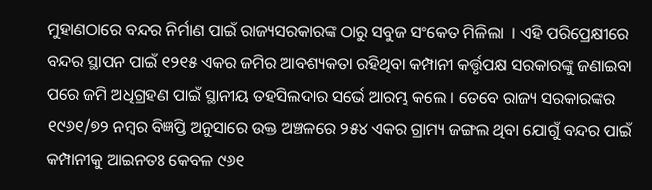ମୁହାଣଠାରେ ବନ୍ଦର ନିର୍ମାଣ ପାଇଁ ରାଜ୍ୟସରକାରଙ୍କ ଠାରୁ ସବୁଜ ସଂକେତ ମିଳିଲା  । ଏହି ପରିପ୍ରେକ୍ଷୀରେ ବନ୍ଦର ସ୍ଥାପନ ପାଇଁ ୧୨୧୫ ଏକର ଜମିର ଆବଶ୍ୟକତା ରହିଥିବା କମ୍ପାନୀ କର୍ତ୍ତୃପକ୍ଷ ସରକାରଙ୍କୁ ଜଣାଇବା ପରେ ଜମି ଅଧିଗ୍ରହଣ ପାଇଁ ସ୍ଥାନୀୟ ତହସିଲଦାର ସର୍ଭେ ଆରମ୍ଭ କଲେ । ତେବେ ରାଜ୍ୟ ସରକାରଙ୍କର ୧୯୬୧/୭୨ ନମ୍ୱର ବିଜ୍ଞପ୍ତି ଅନୁସାରେ ଉକ୍ତ ଅଞ୍ଚଳରେ ୨୫୪ ଏକର ଗ୍ରାମ୍ୟ ଜଙ୍ଗଲ ଥିବା ଯୋଗୁଁ ବନ୍ଦର ପାଇଁ କମ୍ପାନୀକୁ ଆଇନତଃ କେବଳ ୯୬୧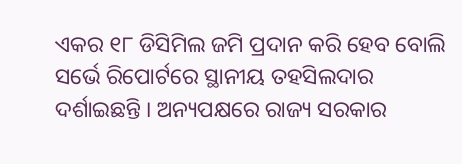ଏକର ୧୮ ଡିସିମିଲ ଜମି ପ୍ରଦାନ କରି ହେବ ବୋଲି ସର୍ଭେ ରିପୋର୍ଟରେ ସ୍ଥାନୀୟ ତହସିଲଦାର ଦର୍ଶାଇଛନ୍ତି । ଅନ୍ୟପକ୍ଷରେ ରାଜ୍ୟ ସରକାର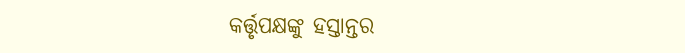କର୍ତ୍ତୃପକ୍ଷଙ୍କୁ ହସ୍ତାନ୍ତର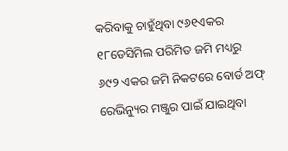କରିବାକୁ ଚାହୁଁଥିବା ୯୬୧ଏକର ୧୮ଡେସିମିଲ ପରିମିତ ଜମି ମଧ୍ୟରୁ ୬୯୨ ଏକର ଜମି ନିକଟରେ ବୋର୍ଡ ଅଫ୍ ରେଭିନ୍ୟୁର ମଞ୍ଜୁର ପାଇଁ ଯାଇଥିବା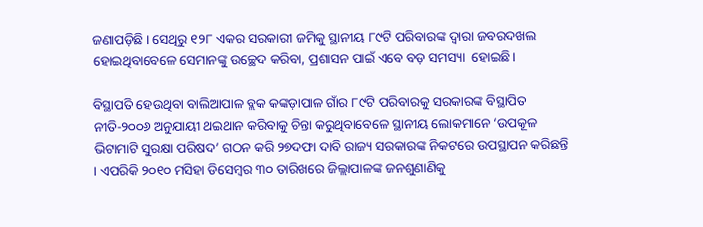ଜଣାପଡ଼ିଛି । ସେଥିରୁ ୧୨୮ ଏକର ସରକାରୀ ଜମିକୁ ସ୍ଥାନୀୟ ୮୯ଟି ପରିବାରଙ୍କ ଦ୍ୱାରା ଜବରଦଖଲ ହୋଇଥିବାବେଳେ ସେମାନଙ୍କୁ ଉଚ୍ଛେଦ କରିବା, ପ୍ରଶାସନ ପାଇଁ ଏବେ ବଡ଼ ସମସ୍ୟା  ହୋଇଛି।

ବିସ୍ଥାପତି ହେଉଥିବା ବାଲିଆପାଳ ବ୍ଲକ‌ କଙ୍କଡ଼ାପାଳ ଗାଁର ୮୯ଟି ପରିବାରକୁ ସରକାରଙ୍କ ବିସ୍ଥାପିତ ନୀତି-୨୦୦୬ ଅନୁଯାୟୀ ଥଇଥାନ କରିବାକୁ ଚିନ୍ତା କରୁଥିବାବେଳେ ସ୍ଥାନୀୟ ଲୋକମାନେ ‘ଉପକୂଳ ଭିଟାମାଟି ସୁରକ୍ଷା ପରିଷଦ’ ଗଠନ କରି ୨୭ଦଫା ଦାବି ରାଜ୍ୟ ସରକାରଙ୍କ ନିକଟରେ ଉପସ୍ଥାପନ କରିଛନ୍ତି । ଏପରିକି ୨୦୧୦ ମସିହା ଡିସେମ୍ୱର ୩୦ ତାରିଖରେ ଜିଲ୍ଲାପାଳଙ୍କ ଜନଶୁଣାଣିକୁ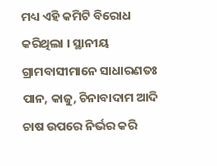ମଧ୍ୟ ଏହି କମିଟି ବିରୋଧ କରିଥିଲା । ସ୍ଥାନୀୟ ଗ୍ରାମବାସୀମାନେ ସାଧାରଣତଃ ପାନ, କାଜୁ, ଚିନାବାଦାମ ଆଦି ଚାଷ ଉପରେ ନିର୍ଭର କରି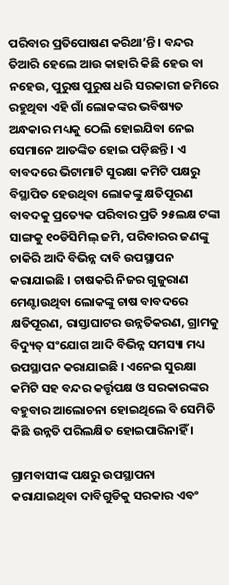ପରିବାର ପ୍ରତିପୋଷଣ କରିଥା’ନ୍ତି । ବନ୍ଦର ତିଆରି ହେଲେ ଆଉ କାହାରି କିଛି ହେଉ ବା ନହେଉ, ପୁରୁଷ ପୁରୁଷ ଧରି ସରକାରୀ ଜମିରେ ରହୁଥିବା ଏହି ଗାଁ ଲୋକଙ୍କର ଭବିଷ୍ୟତ ଅନ୍ଧକାର ମଧ୍ୟକୁ ଠେଲି ହୋଇଯିବା ନେଇ ସେମାନେ ଆତଙ୍କିତ ହୋଇ ପଡ଼ିଛନ୍ତି । ଏ ବାବଦରେ ଭିଟାମାଟି ସୁରକ୍ଷା କମିଟି ପକ୍ଷରୁ ବିସ୍ଥାପିତ ହେଉଥିବା ଲୋକଙ୍କୁ କ୍ଷତିପୂରଣ ବାବଦକୁ ପ୍ରତ୍ୟେକ ପରିବାର ପ୍ରତି ୨୫ଲକ୍ଷ ଟଙ୍କା ସାଙ୍ଗକୁ ୧୦ଡିସିମିଲ୍ ଜମି, ପରିବାରର ଜଣଙ୍କୁ ଚାକିରି ଆଦି ବିଭିନ୍ନ ଦାବି ଉପସ୍ଥାପନ କରାଯାଇଛି । ଚାଷକରି ନିଜର ଗୁଜୁରାଣ ମେଣ୍ଟାଉଥିବା ଲୋକଙ୍କୁ ଚାଷ ବାବଦରେ କ୍ଷତିପୂରଣ, ରାସ୍ତାଘାଟର ଉନ୍ନତିକରଣ, ଗ୍ରାମକୁ ବିଦ୍ୟୁତ୍ ସଂଯୋଗ ଆଦି ବିଭିନ୍ନ ସମସ୍ୟା ମଧ୍ୟ ଉପସ୍ଥାପନ କରାଯାଇଛି । ଏନେଇ ସୁରକ୍ଷା କମିଟି ସହ ବନ୍ଦର କର୍ତ୍ତୃପକ୍ଷ ଓ ସରକାରଙ୍କର ବହୁବାର ଆଲୋଚନା ହୋଇଥିଲେ ବି ସେମିତି କିଛି ଉନ୍ନତି ପରିଲକ୍ଷିତ ହୋଇପାରିନାହିଁ ।

ଗ୍ରାମବାସୀଙ୍କ ପକ୍ଷରୁ ଉପସ୍ଥାପନା କରାଯାଇଥିବା ଦାବିଗୁଡିକୁ ସରକାର ଏବଂ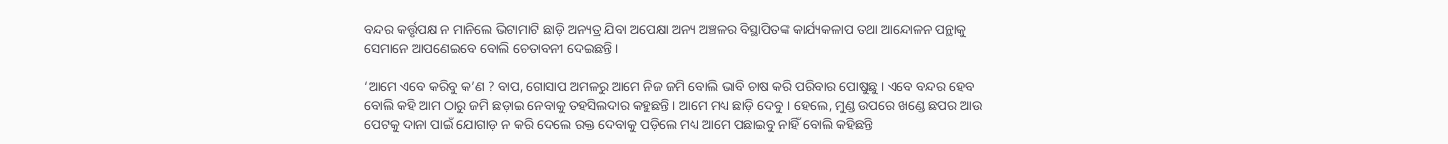ବନ୍ଦର କର୍ତ୍ତୃପକ୍ଷ ନ ମାନିଲେ ଭିଟାମାଟି ଛାଡ଼ି ଅନ୍ୟତ୍ର ଯିବା ଅପେକ୍ଷା ଅନ୍ୟ ଅଞ୍ଚଳର ବିସ୍ଥାପିତଙ୍କ କାର୍ଯ୍ୟକଳାପ ତଥା ଆନ୍ଦୋଳନ ପନ୍ଥାକୁ ସେମାନେ ଆପଣେଇବେ ବୋଲି ଚେତାବନୀ ଦେଇଛନ୍ତି ।

‘ଆମେ ଏବେ କରିବୁ କ’ଣ ? ବାପ, ଗୋସାପ ଅମଳରୁ ଆମେ ନିଜ ଜମି ବୋଲି ଭାବି ଚାଷ କରି ପରିବାର ପୋଷୁଛୁ । ଏବେ ବନ୍ଦର ହେବ ବୋଲି କହି ଆମ ଠାରୁ ଜମି ଛଡ଼ାଇ ନେବାକୁ ତହସିଲଦାର କହୁଛନ୍ତି । ଆମେ ମଧ୍ୟ ଛାଡ଼ି ଦେବୁ । ହେଲେ, ମୁଣ୍ଡ ଉପରେ ଖଣ୍ଡେ ଛପର ଆଉ ପେଟକୁ ଦାନା ପାଇଁ ଯୋଗାଡ଼ ନ କରି ଦେଲେ ରକ୍ତ ଦେବାକୁ ପଡ଼ିଲେ ମଧ୍ୟ ଆମେ ପଛାଇବୁ ନାହିଁ ବୋଲି କହିଛନ୍ତି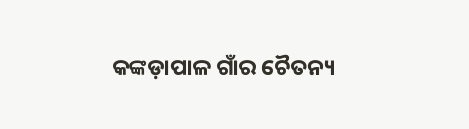କଙ୍କଡ଼ାପାଳ ଗାଁର ଚୈତନ୍ୟ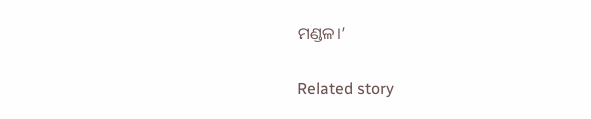ମଣ୍ଡଳ।’

Related story